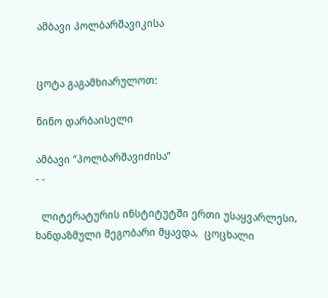ამბავი პოლბარშავიკისა


ცოტა გაგამხიარულოთ:

ნინო დარბაისელი

ამბავი “პოლბარშავიძისა”
- -

  ლიტერატურის ინსტიტუტში ერთი უსაყვარლესი, ხანდაზმული მეგობარი მყავდა,  ცოცხალი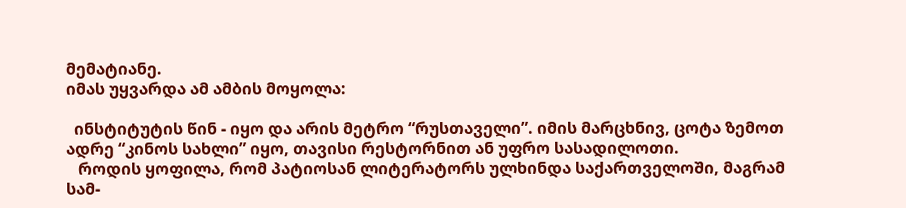მემატიანე.
იმას უყვარდა ამ ამბის მოყოლა:

  ინსტიტუტის წინ - იყო და არის მეტრო “რუსთაველი”. იმის მარცხნივ, ცოტა ზემოთ  ადრე “კინოს სახლი” იყო, თავისი რესტორნით ან უფრო სასადილოთი.
   როდის ყოფილა, რომ პატიოსან ლიტერატორს ულხინდა საქართველოში, მაგრამ სამ-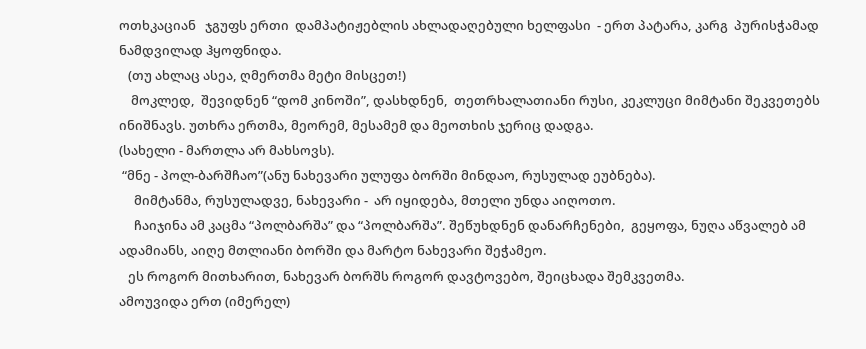ოთხკაციან   ჯგუფს ერთი  დამპატიჟებლის ახლადაღებული ხელფასი  - ერთ პატარა, კარგ  პურისჭამად  ნამდვილად ჰყოფნიდა.
   (თუ ახლაც ასეა, ღმერთმა მეტი მისცეთ!)
    მოკლედ,  შევიდნენ “დომ კინოში”, დასხდნენ,  თეთრხალათიანი რუსი, კეკლუცი მიმტანი შეკვეთებს ინიშნავს. უთხრა ერთმა, მეორემ, მესამემ და მეოთხის ჯერიც დადგა.
(სახელი - მართლა არ მახსოვს).
 “მნე - პოლ-ბარშჩაო”(ანუ ნახევარი ულუფა ბორში მინდაო, რუსულად ეუბნება).
     მიმტანმა, რუსულადვე, ნახევარი -  არ იყიდება, მთელი უნდა აიღოთო.
     ჩაიჯინა ამ კაცმა “პოლბარშა” და “პოლბარშა”. შეწუხდნენ დანარჩენები,  გეყოფა, ნუღა აწვალებ ამ ადამიანს, აიღე მთლიანი ბორში და მარტო ნახევარი შეჭამეო.
   ეს როგორ მითხარით, ნახევარ ბორშს როგორ დავტოვებო, შეიცხადა შემკვეთმა.
ამოუვიდა ერთ (იმერელ)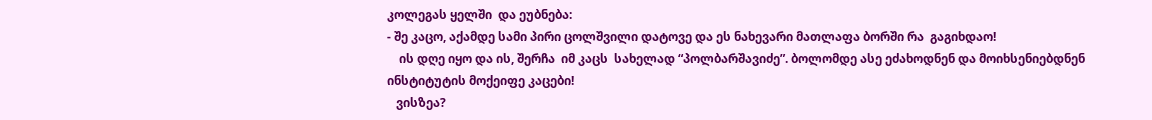კოლეგას ყელში  და ეუბნება:
- შე კაცო, აქამდე სამი პირი ცოლშვილი დატოვე და ეს ნახევარი მათლაფა ბორში რა  გაგიხდაო!
    ის დღე იყო და ის, შერჩა  იმ კაცს  სახელად “პოლბარშავიძე”. ბოლომდე ასე ეძახოდნენ და მოიხსენიებდნენ ინსტიტუტის მოქეიფე კაცები!
   ვისზეა?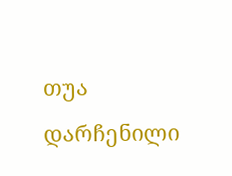თუა დარჩენილი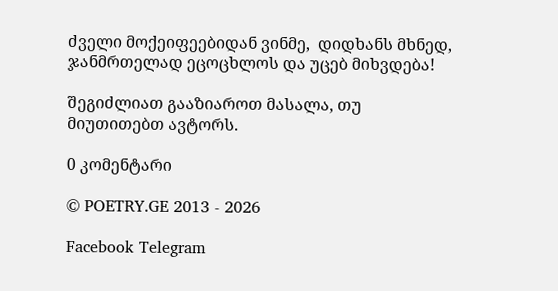ძველი მოქეიფეებიდან ვინმე,  დიდხანს მხნედ, ჯანმრთელად ეცოცხლოს და უცებ მიხვდება!

შეგიძლიათ გააზიაროთ მასალა, თუ მიუთითებთ ავტორს.

0 კომენტარი

© POETRY.GE 2013 - 2026

Facebook Telegram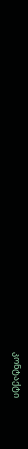კონტაქტი